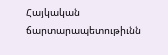Հայկական ճարտարապետութիւնն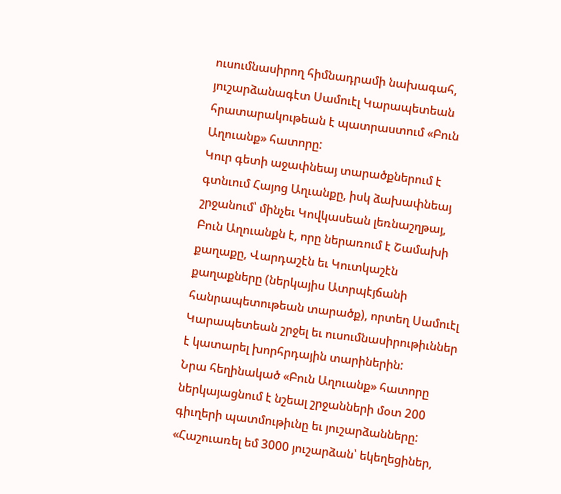ուսումնասիրող հիմնադրամի նախագահ, յուշարձանագէտ Սամուէլ Կարապետեան հրատարակութեան է պատրաստում «Բուն Աղուանք» հատորը:
Կուր գետի աջափնեայ տարածքներում է գտնւում Հայոց Աղւանքը, իսկ ձախափնեայ շրջանում՝ մինչեւ Կովկասեան լեռնաշղթայ, Բուն Աղուանքն է, որը ներառում է Շամախի քաղաքը, Վարդաշէն եւ Կուտկաշէն քաղաքները (ներկայիս Ատրպէյճանի հանրապետութեան տարածք), որտեղ Սամուէլ Կարապետեան շրջել եւ ուսումնասիրութիւններ է կատարել խորհրդային տարիներին:
Նրա հեղինակած «Բուն Աղուանք» հատորը ներկայացնում է նշեալ շրջանների մօտ 200 գիւղերի պատմութիւնը եւ յուշարձանները: «Հաշուառել եմ 3000 յուշարձան՝ եկեղեցիներ,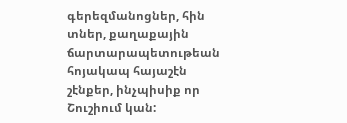գերեզմանոցներ, հին տներ, քաղաքային ճարտարապետութեան հոյակապ հայաշէն շէնքեր, ինչպիսիք որ Շուշիում կան: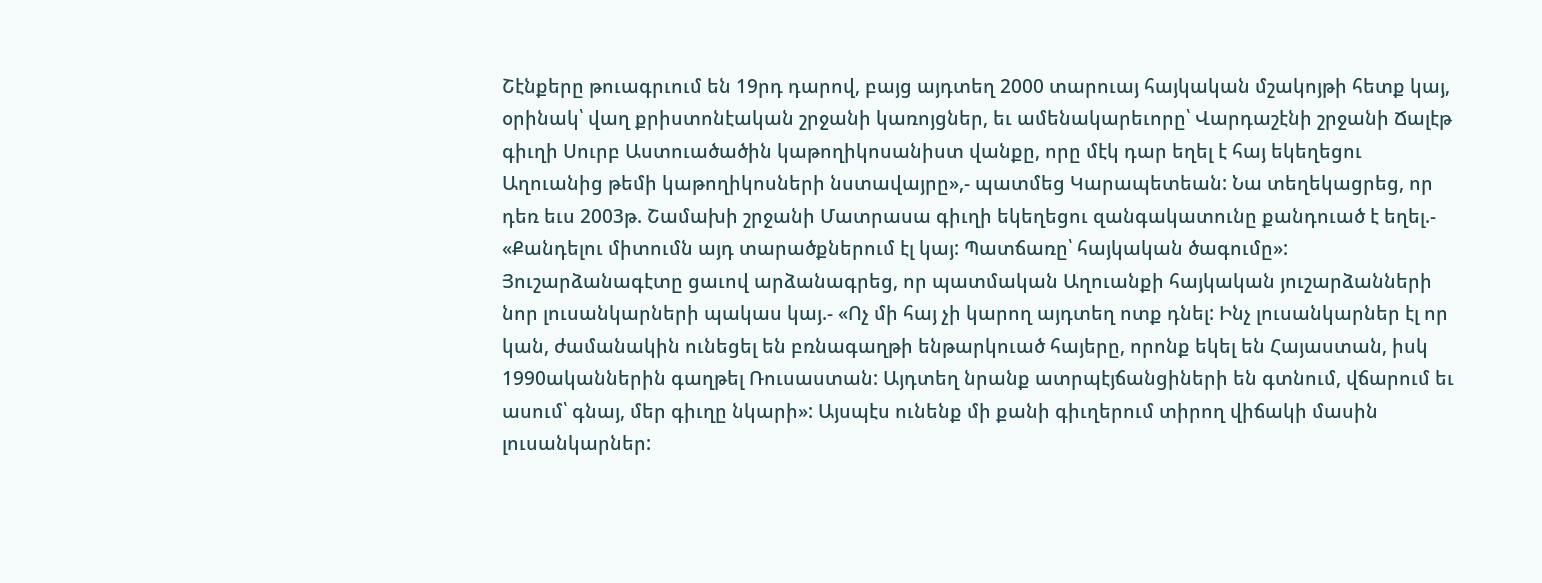Շէնքերը թուագրւում են 19րդ դարով, բայց այդտեղ 2000 տարուայ հայկական մշակոյթի հետք կայ, օրինակ՝ վաղ քրիստոնէական շրջանի կառոյցներ, եւ ամենակարեւորը՝ Վարդաշէնի շրջանի Ճալէթ գիւղի Սուրբ Աստուածածին կաթողիկոսանիստ վանքը, որը մէկ դար եղել է հայ եկեղեցու Աղուանից թեմի կաթողիկոսների նստավայրը»,- պատմեց Կարապետեան: Նա տեղեկացրեց, որ դեռ եւս 2003թ. Շամախի շրջանի Մատրասա գիւղի եկեղեցու զանգակատունը քանդուած է եղել.- «Քանդելու միտումն այդ տարածքներում էլ կայ: Պատճառը՝ հայկական ծագումը»: Յուշարձանագէտը ցաւով արձանագրեց, որ պատմական Աղուանքի հայկական յուշարձանների նոր լուսանկարների պակաս կայ.- «Ոչ մի հայ չի կարող այդտեղ ոտք դնել: Ինչ լուսանկարներ էլ որ կան, ժամանակին ունեցել են բռնագաղթի ենթարկուած հայերը, որոնք եկել են Հայաստան, իսկ 1990ականներին գաղթել Ռուսաստան: Այդտեղ նրանք ատրպէյճանցիների են գտնում, վճարում եւ ասում՝ գնայ, մեր գիւղը նկարի»: Այսպէս ունենք մի քանի գիւղերում տիրող վիճակի մասին լուսանկարներ: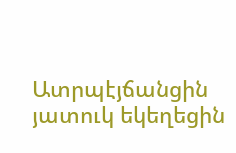Ատրպէյճանցին յատուկ եկեղեցին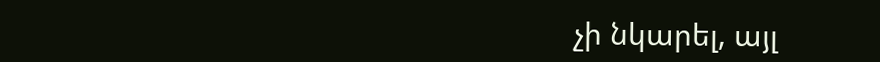չի նկարել, այլ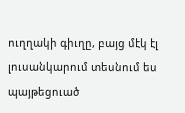ուղղակի գիւղը, բայց մէկ էլ լուսանկարում տեսնում ես պայթեցուած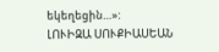եկեղեցին…»:
ԼՈՒԻԶԱ ՍՈՒՔԻԱՍԵԱՆ